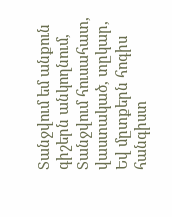Տանջվում եմ անքուն գիշերն անկողնում,
Տանջվում հուսահատ, վաստակած, տըկար,
Եվ մըտքերն հոգիս հանգիստ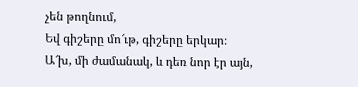չեն թողնում,
Եվ գիշերը մո՜ւթ, գիշերը երկար։
Ա՜խ, մի ժամանակ, և դեռ նոր էր այն,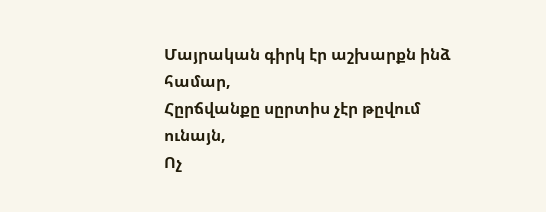Մայրական գիրկ էր աշխարքն ինձ համար,
Հըրճվանքը սըրտիս չէր թըվում ունայն,
Ոչ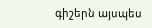գիշերն այսպես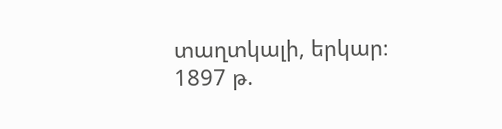տաղտկալի, երկար։
1897 թ.